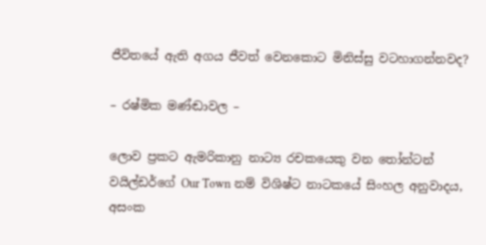ජීවිතයේ ඇති අගය ජීවත් වෙනකොට මිනිස්සු වටහාගන්නවද?

– රෂ්මික මණ්ඬාවල –

ලොව ප්‍රකට ඇමරිකානු නාට්‍ය රචකයෙකු වන තෝන්ටන් වයිල්ඩර්ගේ Our Town නම් විශිෂ්ට නාටකයේ සිංහල අනුවාදය, අසංක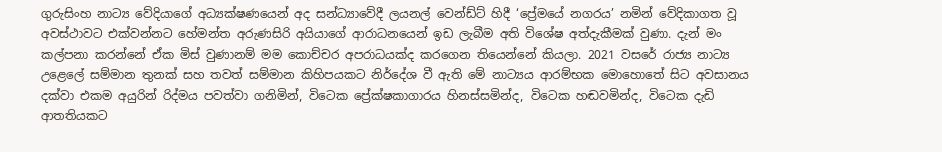ගුරුසිංහ නාට්‍ය වේදියාගේ අධ්‍යක්ෂණයෙන් අද සන්ධ්‍යාවේදී ලයනල් වෙන්ඩ්ට් හිදී ‘ප්‍රේමයේ නගරය’ නමින් වේදිකාගත වූ අවස්ථාවට එක්වන්නට හේමන්ත අරුණසිරි අයියාගේ ආරාධනයෙන් ඉඩ ලැබීම අති විශේෂ අත්දැකීමක් වුණා. දැන් මං කල්පනා කරන්නේ ඒක මිස් වුණානම් මම කොච්චර අපරාධයක්ද කරගෙන තියෙන්නේ කියලා. 2021 වසරේ රාජ්‍ය නාට්‍ය උළෙලේ සම්මාන තුනක් සහ තවත් සම්මාන කිහිපයකට නිර්දේශ වී ඇති මේ නාට්‍යය ආරම්භක මොහොතේ සිට අවසානය දක්වා එකම අයුරින් රිද්මය පවත්වා ගනිමින්, විටෙක ප්‍රේක්ෂකාගාරය හිනස්සමින්ද, විටෙක හඬවමින්ද, විටෙක දැඩි ආතතියකට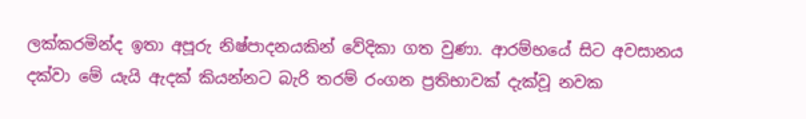ලක්කරමින්ද ඉතා අපූරු නිෂ්පාදනයකින් වේදිකා ගත වුණා. ආරම්භයේ සිට අවසානය දක්වා මේ යැයි ඇදක් කියන්නට බැරි තරම් රංගන ප්‍රතිභාවක් දැක්වූ නවක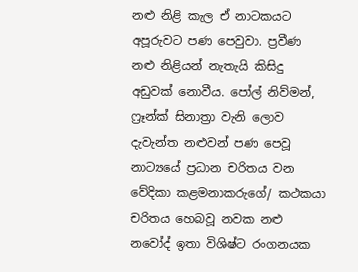නළු නිළි කැල ඒ නාටකයට අපූරුවට පණ පෙවුවා. ප්‍රවීණ නළු නිළියන් නැතැයි කිසිදු අඩුවක් නොවීය. පෝල් නිව්මන්, ෆ්‍රෑන්ක් සිනාත්‍රා වැනි ලොව දැවැන්ත නළුවන් පණ පෙවූ නාට්‍යයේ ප්‍රධාන චරිතය වන වේදිකා කළමනාකරුගේ/ කථකයා චරිතය හෙබවූ නවක නළු නවෝද් ඉතා විශිෂ්ට රංගනයක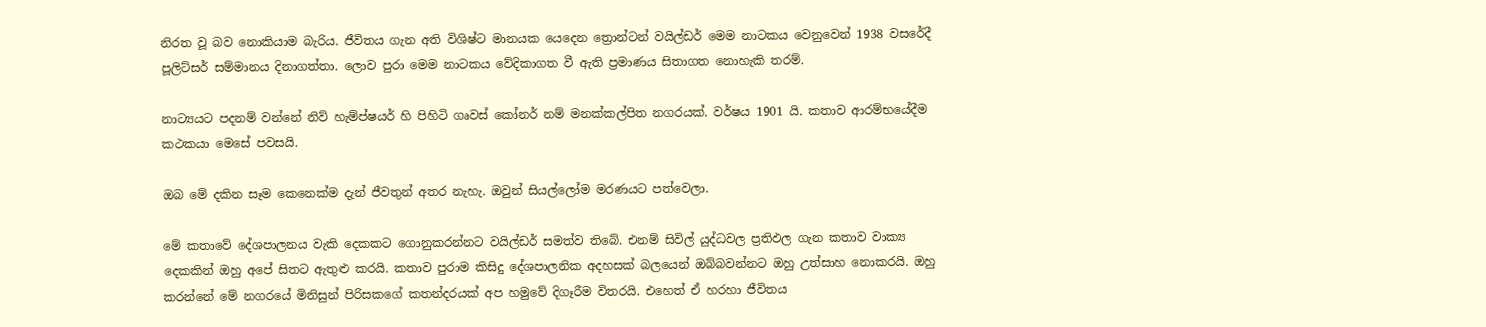නිරත වූ බව නොකියාම බැරිය. ජීවිතය ගැන අති විශිෂ්ට මානයක යෙදෙන ත්‍රොන්ටන් වයිල්ඩර් මෙම නාටකය වෙනුවෙන් 1938 වසරේදී පූලිට්සර් සම්මානය දිනාගත්තා. ලොව පුරා මෙම නාටකය වේදිකාගත වී ඇති ප්‍රමාණය සිතාගත නොහැකි තරම්.

නාට්‍යයට පදනම් වන්නේ නිව් හැම්ප්ෂයර් හි පිහිටි ගෘවස් කෝනර් නම් මනක්කල්පිත නගරයක්. වර්ෂය 1901 යි. කතාව ආරම්භයේදීම කථකයා මෙසේ පවසයි.

ඔබ මේ දකින සෑම කෙනෙක්ම දැන් ජීවතුන් අතර නැහැ. ඔවුන් සියල්ලෝම මරණයට පත්වෙලා.

මේ කතාවේ දේශපාලනය වැකි දෙකකට ගොනුකරන්නට වයිල්ඩර් සමත්ව තිබේ. එනම් සිවිල් යුද්ධවල ප්‍රතිඵල ගැන කතාව වාක්‍ය දෙකකින් ඔහු අපේ සිතට ඇතුළු කරයි. කතාව පුරාම කිසිදු දේශපාලනික අදහසක් බලයෙන් ඔබ්බවන්නට ඔහු උත්සාහ නොකරයි. ඔහු කරන්නේ මේ නගරයේ මිනිසුන් පිරිසකගේ කතන්දරයක් අප හමුවේ දිගෑරීම විතරයි. එහෙත් ඒ හරහා ජීවිතය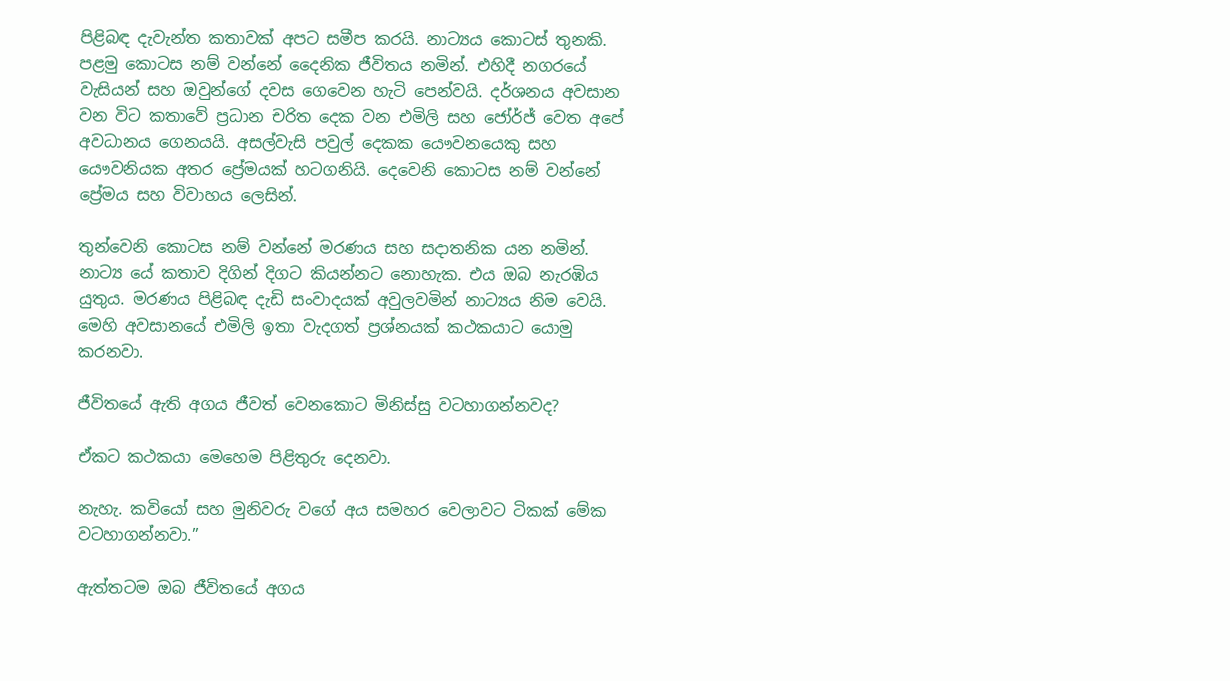පිළිබඳ දැවැන්ත කතාවක් අපට සමීප කරයි. නාට්‍යය කොටස් තුනකි. පළමු කොටස නම් වන්නේ දෛනික ජීවිතය නමින්. එහිදී නගරයේ වැසියන් සහ ඔවුන්ගේ දවස ගෙවෙන හැටි පෙන්වයි. දර්ශනය අවසාන වන විට කතාවේ ප්‍රධාන චරිත දෙක වන එමිලි සහ ජෝර්ජ් වෙත අපේ අවධානය ගෙනයයි. අසල්වැසි පවුල් දෙකක යෞවනයෙකු සහ යෞවනියක අතර ප්‍රේමයක් හටගනියි. දෙවෙනි කොටස නම් වන්නේ ප්‍රේමය සහ විවාහය ලෙසින්.

තුන්වෙනි කොටස නම් වන්නේ මරණය සහ සදාතනික යන නමින්. නාට්‍ය යේ කතාව දිගින් දිගට කියන්නට නොහැක. එය ඔබ නැරඹිය යුතුය. මරණය පිළිබඳ දැඩි සංවාදයක් අවුලවමින් නාට්‍යය නිම වෙයි. මෙහි අවසානයේ එමිලි ඉතා වැදගත් ප්‍රශ්නයක් කථකයාට යොමු කරනවා.

ජීවිතයේ ඇති අගය ජීවත් වෙනකොට මිනිස්සු වටහාගන්නවද?

ඒකට කථකයා මෙහෙම පිළිතුරු ‍දෙනවා.

නැහැ. කවියෝ සහ මුනිවරු වගේ අය සමහර වෙලාවට ටිකක් මේක වටහාගන්නවා.”

ඇත්තටම ඔබ ජීවිතයේ අගය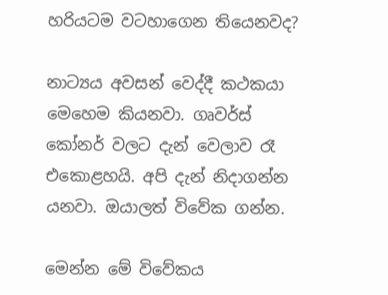හරියටම වටහාගෙන තියෙනවද?

නාට්‍යය අවසන් වෙද්දී කථකයා මෙහෙම කියනවා. ගෘවර්ස් කෝනර් වලට දැන් වෙලාව රෑ එකොළහයි. අපි දැන් නිදාගන්න යනවා. ඔයාලත් විවේක ගන්න.

මෙන්න මේ විවේකය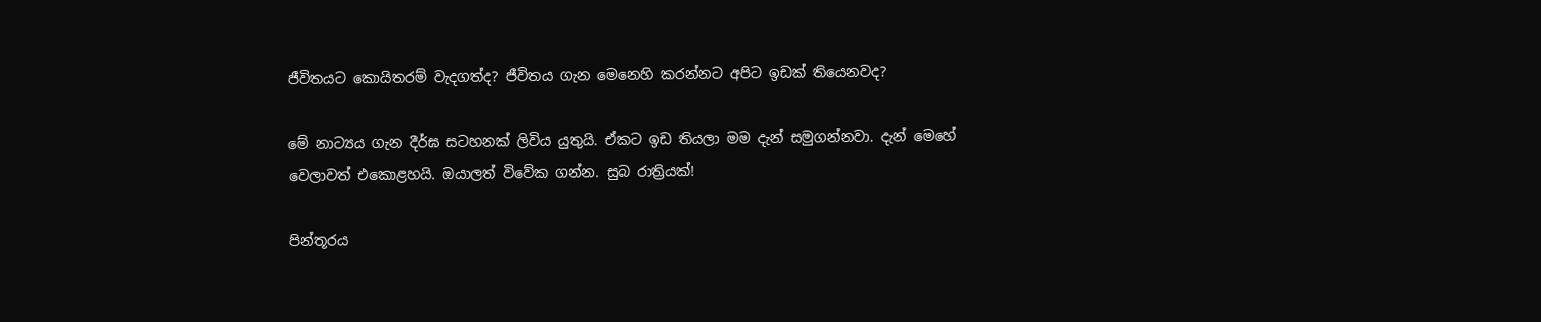ජීවිතයට කොයිතරම් වැදගත්ද? ජීවිතය ගැන මෙනෙහි කරන්නට අපිට ඉඩක් තියෙනවද?

මේ නාට්‍යය ගැන දීර්ඝ සටහනක් ලිවිය යුතුයි. ඒකට ඉඩ තියලා මම දැන් සමුගන්නවා. දැන් මෙහේ වෙලාවත් එකොළහයි. ඔයාලත් විවේක ගන්න. සුබ රාත්‍රියක්!

පින්තූරය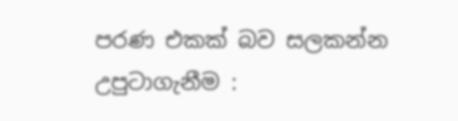පරණ එකක් බව සලකන්න
උපුටාගැනීම :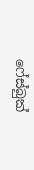ෆේස්බුක්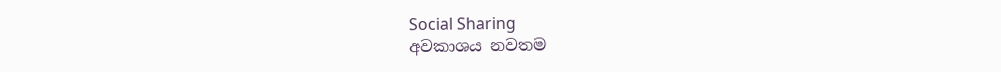Social Sharing
අවකාශය නවතම